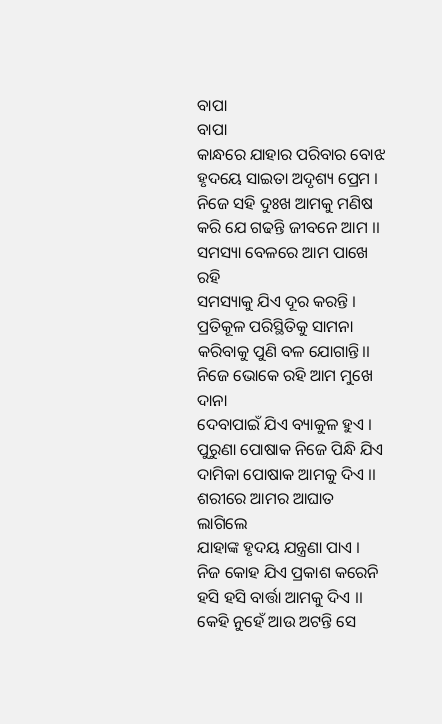ବାପା
ବାପା
କାନ୍ଧରେ ଯାହାର ପରିବାର ବୋଝ
ହୃଦୟେ ସାଇତା ଅଦୃଶ୍ୟ ପ୍ରେମ ।
ନିଜେ ସହି ଦୁଃଖ ଆମକୁ ମଣିଷ
କରି ଯେ ଗଢନ୍ତି ଜୀବନେ ଆମ ।।
ସମସ୍ୟା ବେଳରେ ଆମ ପାଖେ ରହି
ସମସ୍ୟାକୁ ଯିଏ ଦୂର କରନ୍ତି ।
ପ୍ରତିକୂଳ ପରିସ୍ଥିତିକୁ ସାମନା
କରିବାକୁ ପୁଣି ବଳ ଯୋଗାନ୍ତି।।
ନିଜେ ଭୋକେ ରହି ଆମ ମୁଖେ ଦାନା
ଦେବାପାଇଁ ଯିଏ ବ୍ୟାକୁଳ ହୁଏ ।
ପୁରୁଣା ପୋଷାକ ନିଜେ ପିନ୍ଧି ଯିଏ
ଦାମିକା ପୋଷାକ ଆମକୁ ଦିଏ ।।
ଶରୀରେ ଆମର ଆଘାତ ଲାଗିଲେ
ଯାହାଙ୍କ ହୃଦୟ ଯନ୍ତ୍ରଣା ପାଏ ।
ନିଜ କୋହ ଯିଏ ପ୍ରକାଶ କରେନି
ହସି ହସି ବାର୍ତ୍ତା ଆମକୁ ଦିଏ ।।
କେହି ନୁହେଁ ଆଉ ଅଟନ୍ତି ସେ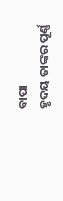ବାପା
ହୃଦୟ ତାଙ୍କର ପୂର୍ଣ୍ଣ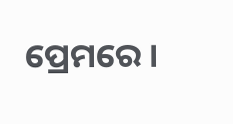ପ୍ରେମରେ ।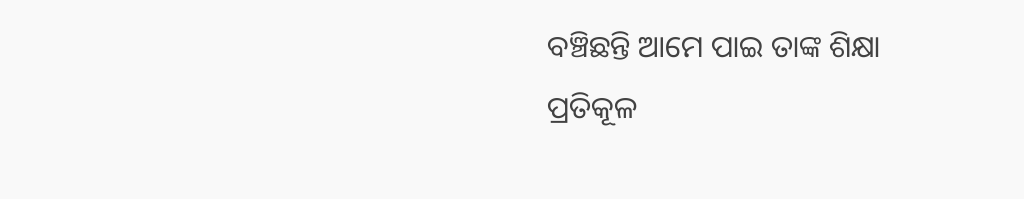ବଞ୍ଚିଛନ୍ତି ଆମେ ପାଇ ତାଙ୍କ ଶିକ୍ଷା
ପ୍ରତିକୂଳ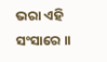ଭରା ଏହି ସଂସାରେ ।।